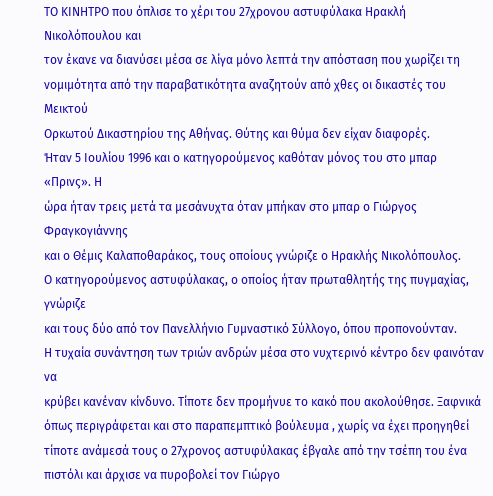ΤΟ ΚΙΝΗΤΡΟ που όπλισε το χέρι του 27χρονου αστυφύλακα Ηρακλή Νικολόπουλου και
τον έκανε να διανύσει μέσα σε λίγα μόνο λεπτά την απόσταση που χωρίζει τη
νομιμότητα από την παραβατικότητα αναζητούν από χθες οι δικαστές του Μεικτού
Ορκωτού Δικαστηρίου της Αθήνας. Θύτης και θύμα δεν είχαν διαφορές.
Ήταν 5 Ιουλίου 1996 και ο κατηγορούμενος καθόταν μόνος του στο μπαρ «Πρινς». Η
ώρα ήταν τρεις μετά τα μεσάνυχτα όταν μπήκαν στο μπαρ ο Γιώργος Φραγκογιάννης
και ο Θέμις Καλαποθαράκος, τους οποίους γνώριζε ο Ηρακλής Νικολόπουλος.
Ο κατηγορούμενος αστυφύλακας, ο οποίος ήταν πρωταθλητής της πυγμαχίας, γνώριζε
και τους δύο από τον Πανελλήνιο Γυμναστικό Σύλλογο, όπου προπονούνταν.
Η τυχαία συνάντηση των τριών ανδρών μέσα στο νυχτερινό κέντρο δεν φαινόταν να
κρύβει κανέναν κίνδυνο. Τίποτε δεν προμήνυε το κακό που ακολούθησε. Ξαφνικά
όπως περιγράφεται και στο παραπεμπτικό βούλευμα , χωρίς να έχει προηγηθεί
τίποτε ανάμεσά τους ο 27χρονος αστυφύλακας έβγαλε από την τσέπη του ένα
πιστόλι και άρχισε να πυροβολεί τον Γιώργο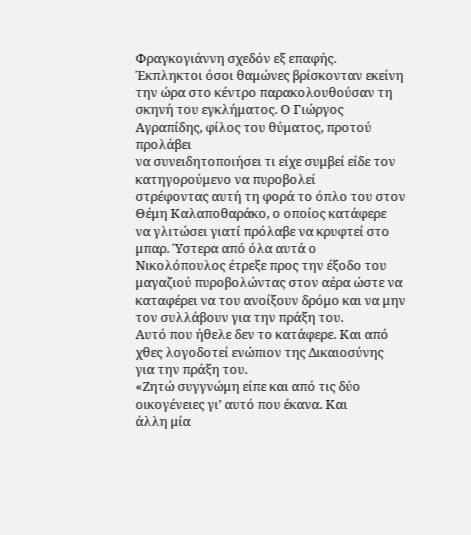Φραγκογιάννη σχεδόν εξ επαφής.
Έκπληκτοι όσοι θαμώνες βρίσκονταν εκείνη την ώρα στο κέντρο παρακολουθούσαν τη
σκηνή του εγκλήματος. Ο Γιώργος Αγραπίδης, φίλος του θύματος, προτού προλάβει
να συνειδητοποιήσει τι είχε συμβεί είδε τον κατηγορούμενο να πυροβολεί
στρέφοντας αυτή τη φορά το όπλο του στον Θέμη Καλαποθαράκο, ο οποίος κατάφερε
να γλιτώσει γιατί πρόλαβε να κρυφτεί στο μπαρ. Ύστερα από όλα αυτά ο
Νικολόπουλος έτρεξε προς την έξοδο του μαγαζιού πυροβολώντας στον αέρα ώστε να
καταφέρει να του ανοίξουν δρόμο και να μην τον συλλάβουν για την πράξη του.
Αυτό που ήθελε δεν το κατάφερε. Και από χθες λογοδοτεί ενώπιον της Δικαιοσύνης
για την πράξη του.
«Ζητώ συγγνώμη είπε και από τις δύο οικογένειες γι’ αυτό που έκανα. Και
άλλη μία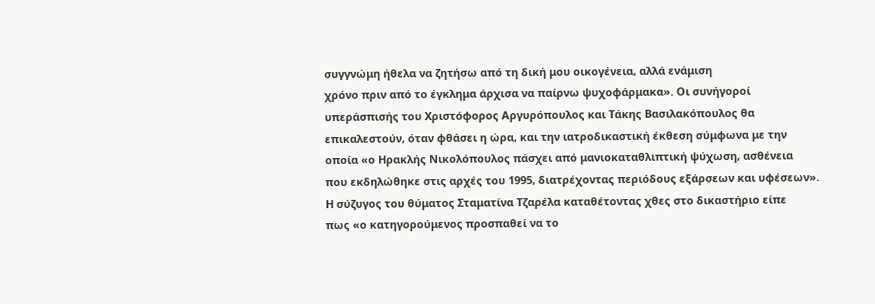συγγνώμη ήθελα να ζητήσω από τη δική μου οικογένεια, αλλά ενάμιση
χρόνο πριν από το έγκλημα άρχισα να παίρνω ψυχοφάρμακα». Οι συνήγοροί
υπεράσπισής του Χριστόφορος Αργυρόπουλος και Τάκης Βασιλακόπουλος θα
επικαλεστούν, όταν φθάσει η ώρα, και την ιατροδικαστική έκθεση σύμφωνα με την
οποία «ο Ηρακλής Νικολόπουλος πάσχει από μανιοκαταθλιπτική ψύχωση, ασθένεια
που εκδηλώθηκε στις αρχές του 1995, διατρέχοντας περιόδους εξάρσεων και υφέσεων».
Η σύζυγος του θύματος Σταματίνα Τζαρέλα καταθέτοντας χθες στο δικαστήριο είπε
πως «ο κατηγορούμενος προσπαθεί να το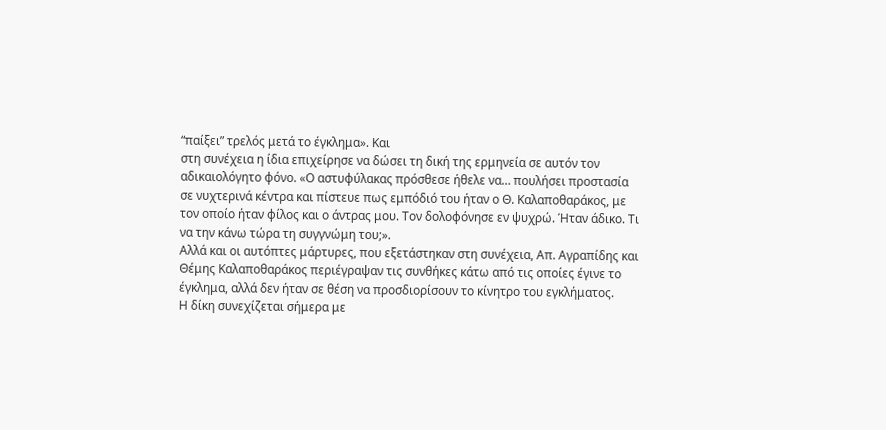“παίξει” τρελός μετά το έγκλημα». Και
στη συνέχεια η ίδια επιχείρησε να δώσει τη δική της ερμηνεία σε αυτόν τον
αδικαιολόγητο φόνο. «Ο αστυφύλακας πρόσθεσε ήθελε να… πουλήσει προστασία
σε νυχτερινά κέντρα και πίστευε πως εμπόδιό του ήταν ο Θ. Καλαποθαράκος, με
τον οποίο ήταν φίλος και ο άντρας μου. Τον δολοφόνησε εν ψυχρώ. Ήταν άδικο. Τι
να την κάνω τώρα τη συγγνώμη του;».
Αλλά και οι αυτόπτες μάρτυρες, που εξετάστηκαν στη συνέχεια, Απ. Αγραπίδης και
Θέμης Καλαποθαράκος περιέγραψαν τις συνθήκες κάτω από τις οποίες έγινε το
έγκλημα, αλλά δεν ήταν σε θέση να προσδιορίσουν το κίνητρο του εγκλήματος.
Η δίκη συνεχίζεται σήμερα με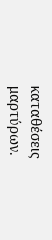καταθέσεις μαρτύρων.